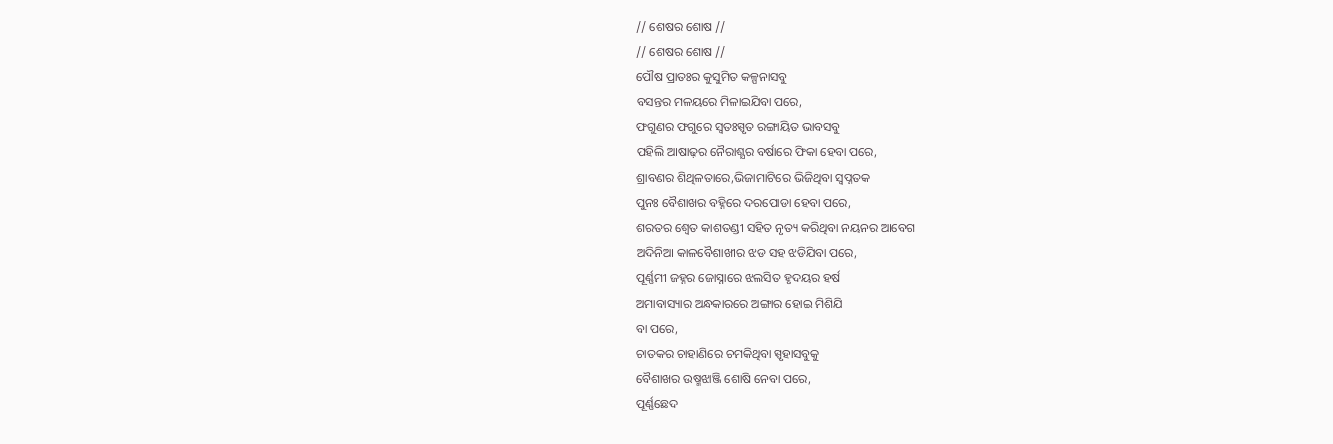// ଶେଷର ଶୋଷ //
// ଶେଷର ଶୋଷ //
ପୌଷ ପ୍ରାତଃର କୁସୁମିତ କଳ୍ପନାସବୁ
ବସନ୍ତର ମଳୟରେ ମିଳାଇଯିବା ପରେ,
ଫଗୁଣର ଫଗୁରେ ସ୍ଵତଃସ୍ପୃତ ରଙ୍ଗାୟିତ ଭାବସବୁ
ପହିଲି ଆଷାଢ଼ର ନୈରାଶ୍ଯର ବର୍ଷାରେ ଫିକା ହେବା ପରେ,
ଶ୍ରାବଣର ଶିଥିଳତାରେ,ଭିଜାମାଟିରେ ଭିଜିଥିବା ସ୍ୱପ୍ନତକ
ପୁନଃ ବୈଶାଖର ବହ୍ନିରେ ଦରପୋଡା ହେବା ପରେ,
ଶରତର ଶ୍ଵେତ କାଶତଣ୍ଡୀ ସହିତ ନୃତ୍ୟ କରିଥିବା ନୟନର ଆବେଗ
ଅଦିନିଆ କାଳବୈଶାଖୀର ଝଡ ସହ ଝଡିଯିବା ପରେ,
ପୂର୍ଣ୍ଣମୀ ଜହ୍ନର ଜୋସ୍ନାରେ ଝଲସିତ ହୃଦୟର ହର୍ଷ
ଅମାବାସ୍ୟାର ଅନ୍ଧକାରରେ ଅଙ୍ଗାର ହୋଇ ମିଶିଯି
ବା ପରେ,
ଚାତକର ଚାହାଣିରେ ଚମକିଥିବା ସ୍ପୃହାସବୁକୁ
ବୈଶାଖର ଉଷ୍ମଝାଞ୍ଜି ଶୋଷି ନେବା ପରେ,
ପୂର୍ଣ୍ଣଛେଦ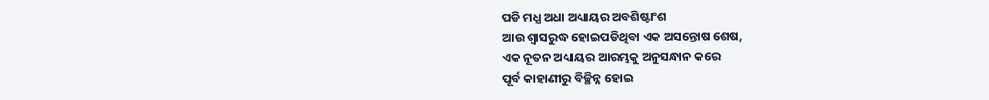ପଡି ମଧ୍ଯ ଅଧା ଅଧ୍ୟାୟର ଅବଶିଷ୍ଟାଂଶ
ଆଉ ଶ୍ବାସରୁଦ୍ଧ ହୋଇପଡିଥିବା ଏକ ଅସନ୍ତୋଷ ଶେଷ,
ଏକ ନୂତନ ଅଧ୍ୟାୟର ଆରମ୍ଭକୁ ଅନୁସନ୍ଧାନ କରେ
ପୂର୍ବ କାହାଣୀରୁ ବିଚ୍ଛିନ୍ନ ହୋଇ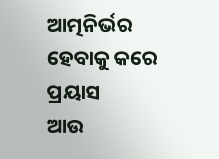ଆତ୍ମନିର୍ଭର ହେବାକୁ କରେ ପ୍ରୟାସ
ଆଉ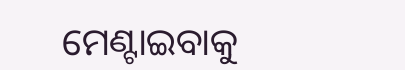ମେଣ୍ଟାଇବାକୁ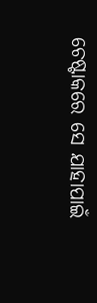ଚେଷ୍ଟାକରେ ସେ ଯାହାପାଇଁ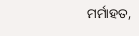ମର୍ମାହତ,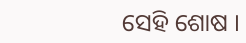ସେହି ଶୋଷ ।